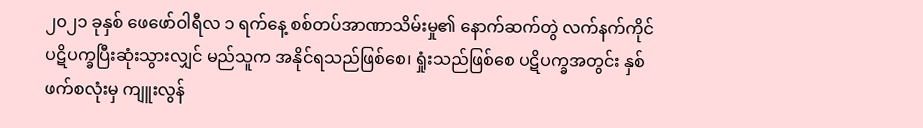၂၀၂၁ ခုနှစ် ဖေဖော်ဝါရီလ ၁ ရက်နေ့ စစ်တပ်အာဏာသိမ်းမှု၏ နောက်ဆက်တွဲ လက်နက်ကိုင် ပဋိပက္ခပြီးဆုံးသွားလျှင် မည်သူက အနိုင်ရသည်ဖြစ်စေ၊ ရှုံးသည်ဖြစ်စေ ပဋိပက္ခအတွင်း နှစ်ဖက်စလုံးမှ ကျူးလွန်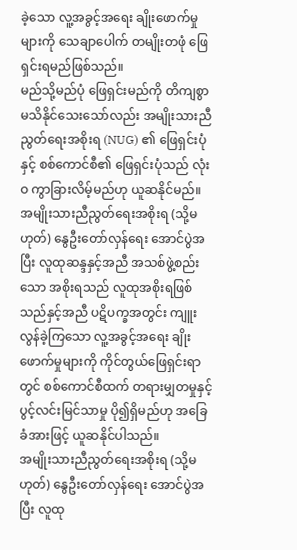ခဲ့သော လူ့အခွင့်အရေး ချိုးဖောက်မှုများကို သေချာပေါက် တမျိုးတဖုံ ဖြေရှင်းရမည်ဖြစ်သည်။
မည်သို့မည်ပုံ ဖြေရှင်းမည်ကို တိကျစွာ မသိနိုင်သေးသော်လည်း အမျိုးသားညီညွတ်ရေးအစိုးရ (NUG) ၏ ဖြေရှင်းပုံနှင့် စစ်ကောင်စီ၏ ဖြေရှင်းပုံသည် လုံးဝ ကွာခြားလိမ့်မည်ဟု ယူဆနိုင်မည်။
အမျိုးသားညီညွတ်ရေးအစိုးရ (သို့မဟုတ်) နွေဦးတော်လှန်ရေး အောင်ပွဲအပြီး လူထုဆန္ဒနှင့်အညီ အသစ်ဖွဲ့စည်းသော အစိုးရသည် လူထုအစိုးရဖြစ်သည်နှင့်အညီ ပဋိပက္ခအတွင်း ကျူးလွန်ခဲ့ကြသော လူ့အခွင့်အရေး ချိုးဖောက်မှုများကို ကိုင်တွယ်ဖြေရှင်းရာတွင် စစ်ကောင်စီထက် တရားမျှတမှုနှင့် ပွင့်လင်းမြင်သာမှု ပို၍ရှိမည်ဟု အခြေခံအားဖြင့် ယူဆနိုင်ပါသည်။
အမျိုးသားညီညွတ်ရေးအစိုးရ (သို့မဟုတ်) နွေဦးတော်လှန်ရေး အောင်ပွဲအပြီး လူထု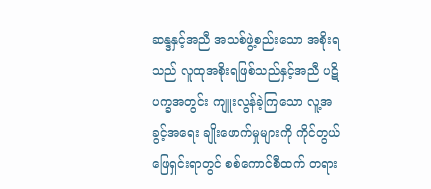ဆန္ဒနှင့်အညီ အသစ်ဖွဲ့စည်းသော အစိုးရသည် လူထုအစိုးရဖြစ်သည်နှင့်အညီ ပဋိပက္ခအတွင်း ကျူးလွန်ခဲ့ကြသော လူ့အခွင့်အရေး ချိုးဖောက်မှုများကို ကိုင်တွယ်ဖြေရှင်းရာတွင် စစ်ကောင်စီထက် တရား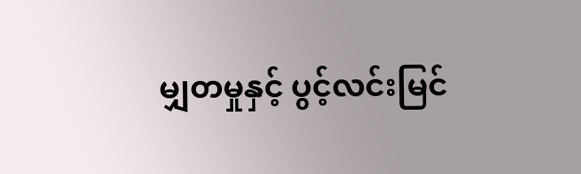မျှတမှုနှင့် ပွင့်လင်းမြင်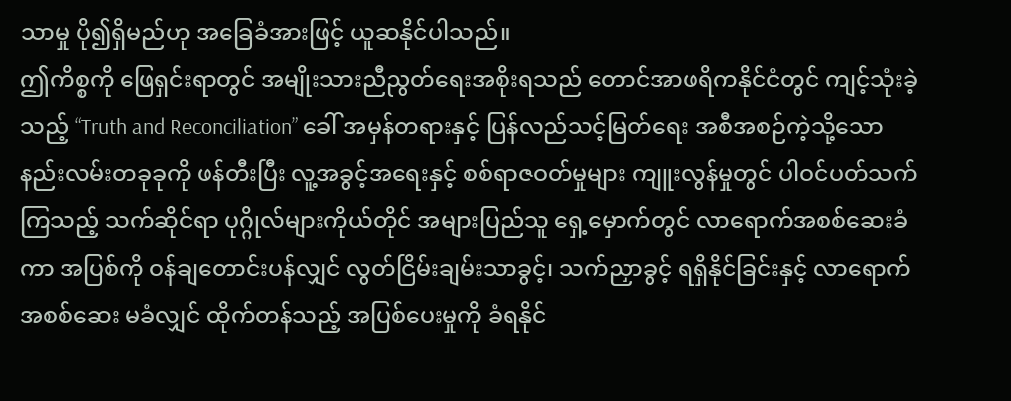သာမှု ပို၍ရှိမည်ဟု အခြေခံအားဖြင့် ယူဆနိုင်ပါသည်။
ဤကိစ္စကို ဖြေရှင်းရာတွင် အမျိုးသားညီညွတ်ရေးအစိုးရသည် တောင်အာဖရိကနိုင်ငံတွင် ကျင့်သုံးခဲ့သည့် “Truth and Reconciliation” ခေါ် အမှန်တရားနှင့် ပြန်လည်သင့်မြတ်ရေး အစီအစဉ်ကဲ့သို့သော နည်းလမ်းတခုခုကို ဖန်တီးပြီး လူ့အခွင့်အရေးနှင့် စစ်ရာဇဝတ်မှုများ ကျူးလွန်မှုတွင် ပါဝင်ပတ်သက်ကြသည့် သက်ဆိုင်ရာ ပုဂ္ဂိုလ်များကိုယ်တိုင် အများပြည်သူ ရှေ့မှောက်တွင် လာရောက်အစစ်ဆေးခံကာ အပြစ်ကို ဝန်ချတောင်းပန်လျှင် လွတ်ငြိမ်းချမ်းသာခွင့်၊ သက်ညှာခွင့် ရရှိနိုင်ခြင်းနှင့် လာရောက်အစစ်ဆေး မခံလျှင် ထိုက်တန်သည့် အပြစ်ပေးမှုကို ခံရနိုင်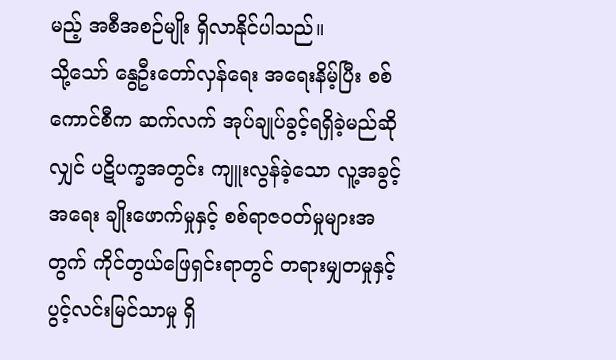မည့် အစီအစဉ်မျိုး ရှိလာနိုင်ပါသည်။
သို့သော် နွေဦးတော်လှန်ရေး အရေးနိမ့်ပြီး စစ်ကောင်စီက ဆက်လက် အုပ်ချုပ်ခွင့်ရရှိခဲ့မည်ဆိုလျှင် ပဋိပက္ခအတွင်း ကျူးလွန်ခဲ့သော လူ့အခွင့်အရေး ချိုးဖောက်မှုနှင့် စစ်ရာဇဝတ်မှုများအတွက် ကိုင်တွယ်ဖြေရှင်းရာတွင် တရားမျှတမှုနှင့် ပွင့်လင်းမြင်သာမှု ရှိ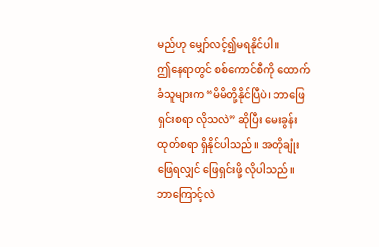မည်ဟု မျှော်လင့်၍မရနိုင်ပါ။
ဤနေရာတွင် စစ်ကောင်စီကို ထောက်ခံသူများက “မိမိတို့နိုင်ပြီပဲ၊ ဘာဖြေရှင်းစရာ လိုသလဲ” ဆိုပြီး မေးခွန်းထုတ်စရာ ရှိနိုင်ပါသည်။ အတိုချုံးဖြေရလျှင် ဖြေရှင်းဖို့ လိုပါသည်။ ဘာကြောင့်လဲ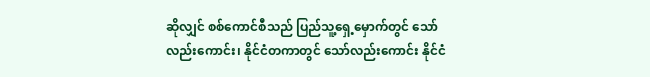ဆိုလျှင် စစ်ကောင်စီသည် ပြည်သူ့ရှေ့မှောက်တွင် သော်လည်းကောင်း၊ နိုင်ငံတကာတွင် သော်လည်းကောင်း နိုင်ငံ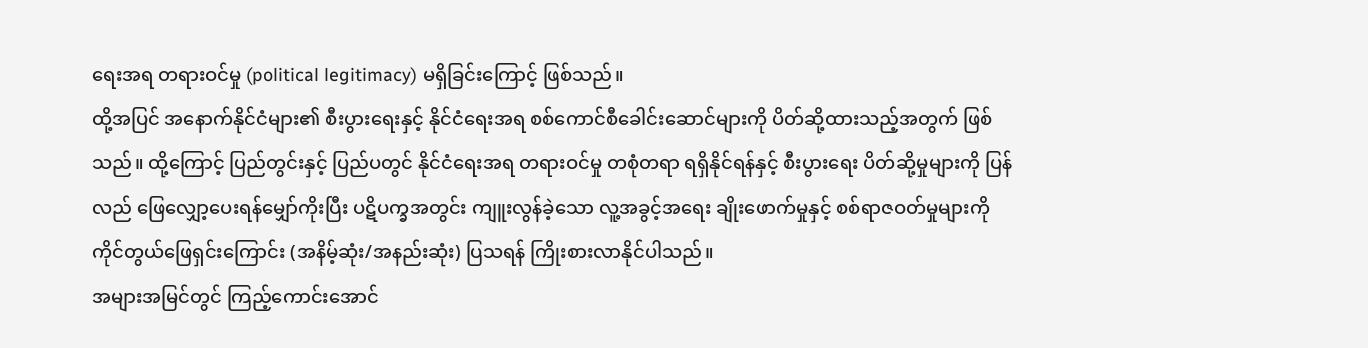ရေးအရ တရားဝင်မှု (political legitimacy) မရှိခြင်းကြောင့် ဖြစ်သည်။
ထို့အပြင် အနောက်နိုင်ငံများ၏ စီးပွားရေးနှင့် နိုင်ငံရေးအရ စစ်ကောင်စီခေါင်းဆောင်များကို ပိတ်ဆို့ထားသည့်အတွက် ဖြစ်သည်။ ထို့ကြောင့် ပြည်တွင်းနှင့် ပြည်ပတွင် နိုင်ငံရေးအရ တရားဝင်မှု တစုံတရာ ရရှိနိုင်ရန်နှင့် စီးပွားရေး ပိတ်ဆို့မှုများကို ပြန်လည် ဖြေလျှော့ပေးရန်မျှော်ကိုးပြီး ပဋိပက္ခအတွင်း ကျူးလွန်ခဲ့သော လူ့အခွင့်အရေး ချိုးဖောက်မှုနှင့် စစ်ရာဇဝတ်မှုများကို ကိုင်တွယ်ဖြေရှင်းကြောင်း (အနိမ့်ဆုံး/အနည်းဆုံး) ပြသရန် ကြိုးစားလာနိုင်ပါသည်။
အများအမြင်တွင် ကြည့်ကောင်းအောင်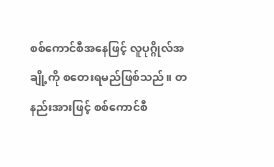စစ်ကောင်စီအနေဖြင့် လူပုဂ္ဂိုလ်အချို့ကို စတေးရမည်ဖြစ်သည်။ တနည်းအားဖြင့် စစ်ကောင်စီ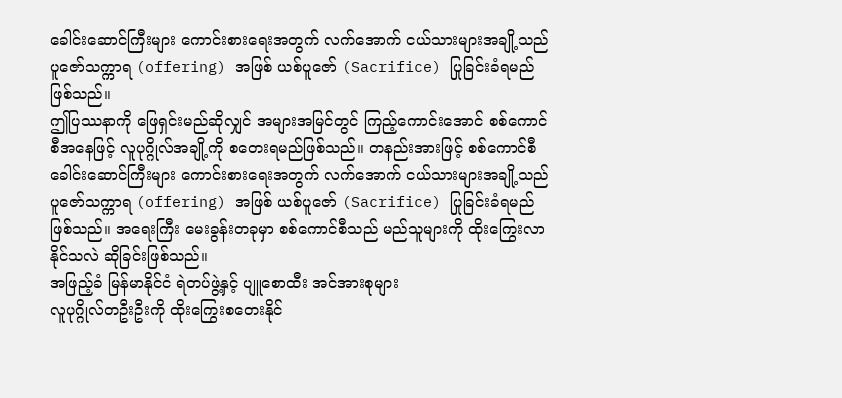ခေါင်းဆောင်ကြီးများ ကောင်းစားရေးအတွက် လက်အောက် ငယ်သားများအချို့သည် ပူဇော်သက္ကာရ (offering) အဖြစ် ယစ်ပူဇော် (Sacrifice) ပြုခြင်းခံရမည် ဖြစ်သည်။
ဤပြဿနာကို ဖြေရှင်းမည်ဆိုလျှင် အများအမြင်တွင် ကြည့်ကောင်းအောင် စစ်ကောင်စီအနေဖြင့် လူပုဂ္ဂိုလ်အချို့ကို စတေးရမည်ဖြစ်သည်။ တနည်းအားဖြင့် စစ်ကောင်စီခေါင်းဆောင်ကြီးများ ကောင်းစားရေးအတွက် လက်အောက် ငယ်သားများအချို့သည် ပူဇော်သက္ကာရ (offering) အဖြစ် ယစ်ပူဇော် (Sacrifice) ပြုခြင်းခံရမည် ဖြစ်သည်။ အရေးကြီး မေးခွန်းတခုမှာ စစ်ကောင်စီသည် မည်သူများကို ထိုးကြွေးလာနိုင်သလဲ ဆိုခြင်းဖြစ်သည်။
အဖြည့်ခံ မြန်မာနိုင်ငံ ရဲတပ်ဖွဲ့နှင့် ပျူစောထီး အင်အားစုများ
လူပုဂ္ဂိုလ်တဦးဦးကို ထိုးကြွေးစတေးနိုင်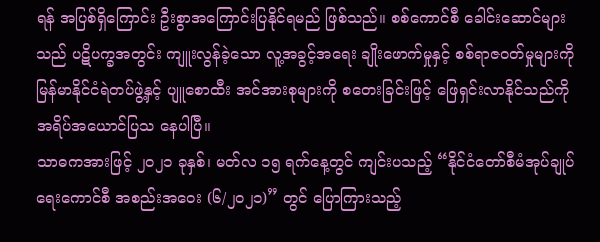ရန် အပြစ်ရှိကြောင်း ဦးစွာအကြောင်းပြနိုင်ရမည် ဖြစ်သည်။ စစ်ကောင်စီ ခေါင်းဆောင်များသည် ပဋိပက္ခအတွင်း ကျူးလွန်ခဲ့သော လူ့အခွင့်အရေး ချိုးဖောက်မှုနှင့် စစ်ရာဇဝတ်မှုများကို မြန်မာနိုင်ငံရဲတပ်ဖွဲ့နှင့် ပျူစောထီး အင်အားစုများကို စတေးခြင်းဖြင့် ဖြေရှင်းလာနိုင်သည်ကို အရိပ်အယောင်ပြသ နေပါပြီ။
သာဓကအားဖြင့် ၂၀၂၁ ခုနှစ်၊ မတ်လ ၁၅ ရက်နေ့တွင် ကျင်းပသည့် “နိုင်ငံတော်စီမံအုပ်ချုပ်ရေးကောင်စီ အစည်းအဝေး (၆/၂၀၂၁)” တွင် ပြောကြားသည့်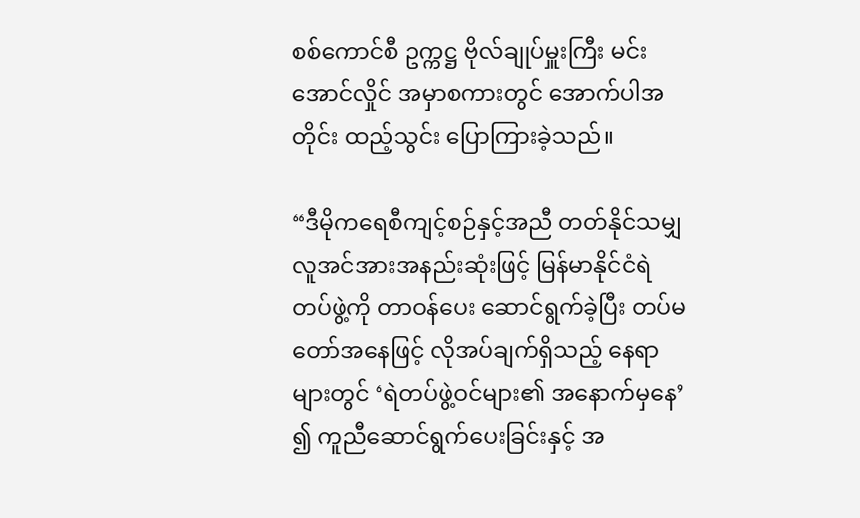စစ်ကောင်စီ ဥက္ကဋ္ဌ ဗိုလ်ချုပ်မှူးကြီး မင်းအောင်လှိုင် အမှာစကားတွင် အောက်ပါအတိုင်း ထည့်သွင်း ပြောကြားခဲ့သည်။

“ဒီမိုကရေစီကျင့်စဉ်နှင့်အညီ တတ်နိုင်သမျှ လူအင်အားအနည်းဆုံးဖြင့် မြန်မာနိုင်ငံရဲတပ်ဖွဲ့ကို တာဝန်ပေး ဆောင်ရွက်ခဲ့ပြီး တပ်မတော်အနေဖြင့် လိုအပ်ချက်ရှိသည့် နေရာများတွင် ‘ရဲတပ်ဖွဲ့ဝင်များ၏ အနောက်မှနေ’ ၍ ကူညီဆောင်ရွက်ပေးခြင်းနှင့် အ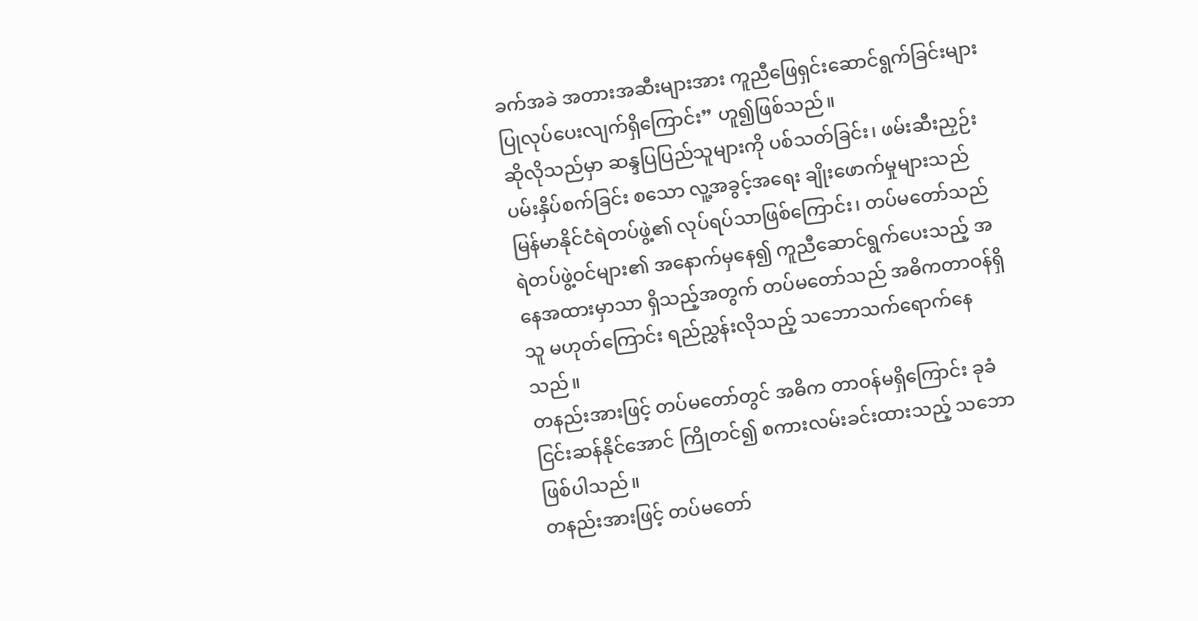ခက်အခဲ အတားအဆီးများအား ကူညီဖြေရှင်းဆောင်ရွက်ခြင်းများ ပြုလုပ်ပေးလျက်ရှိကြောင်း” ဟူ၍ဖြစ်သည်။
ဆိုလိုသည်မှာ ဆန္ဒပြပြည်သူများကို ပစ်သတ်ခြင်း၊ ဖမ်းဆီးညှဉ်းပမ်းနှိပ်စက်ခြင်း စသော လူ့အခွင့်အရေး ချိုးဖောက်မှုများသည် မြန်မာနိုင်ငံရဲတပ်ဖွဲ့၏ လုပ်ရပ်သာဖြစ်ကြောင်း၊ တပ်မတော်သည် ရဲတပ်ဖွဲ့ဝင်များ၏ အနောက်မှနေ၍ ကူညီဆောင်ရွက်ပေးသည့် အနေအထားမှာသာ ရှိသည့်အတွက် တပ်မတော်သည် အဓိကတာဝန်ရှိသူ မဟုတ်ကြောင်း ရည်ညွှန်းလိုသည့် သဘောသက်ရောက်နေသည်။
တနည်းအားဖြင့် တပ်မတော်တွင် အဓိက တာဝန်မရှိကြောင်း ခုခံငြင်းဆန်နိုင်အောင် ကြိုတင်၍ စကားလမ်းခင်းထားသည့် သဘောဖြစ်ပါသည်။
တနည်းအားဖြင့် တပ်မတော်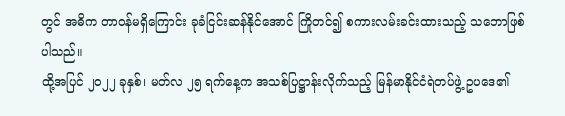တွင် အဓိက တာဝန်မရှိကြောင်း ခုခံငြင်းဆန်နိုင်အောင် ကြိုတင်၍ စကားလမ်းခင်းထားသည့် သဘောဖြစ်ပါသည်။
ထို့အပြင် ၂၀၂၂ ခုနှစ်၊ မတ်လ ၂၅ ရက်နေ့က အသစ်ပြဋ္ဌာန်းလိုက်သည့် မြန်မာနိုင်ငံရဲတပ်ဖွဲ့ ဥပဒေ၏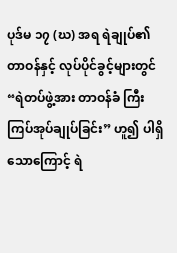ပုဒ်မ ၁၇ (ဃ) အရ ရဲချုပ်၏ တာဝန်နှင့် လုပ်ပိုင်ခွင့်များတွင် “ရဲတပ်ဖွဲ့အား တာဝန်ခံ ကြီးကြပ်အုပ်ချုပ်ခြင်း” ဟူ၍ ပါရှိသောကြောင့် ရဲ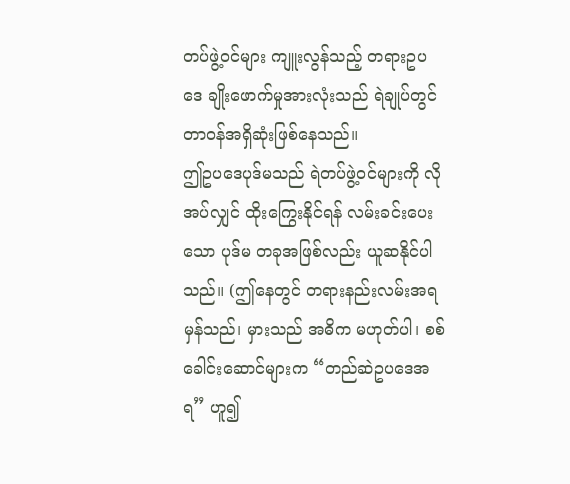တပ်ဖွဲ့ဝင်များ ကျူးလွန်သည့် တရားဥပဒေ ချိုးဖောက်မှုအားလုံးသည် ရဲချုပ်တွင် တာဝန်အရှိဆုံးဖြစ်နေသည်။
ဤဥပဒေပုဒ်မသည် ရဲတပ်ဖွဲ့ဝင်များကို လိုအပ်လျှင် ထိုးကြွေးနိုင်ရန် လမ်းခင်းပေးသော ပုဒ်မ တခုအဖြစ်လည်း ယူဆနိုင်ပါသည်။ (ဤနေတွင် တရားနည်းလမ်းအရ မှန်သည်၊ မှားသည် အဓိက မဟုတ်ပါ၊ စစ်ခေါင်းဆောင်များက “တည်ဆဲဥပဒေအရ” ဟူ၍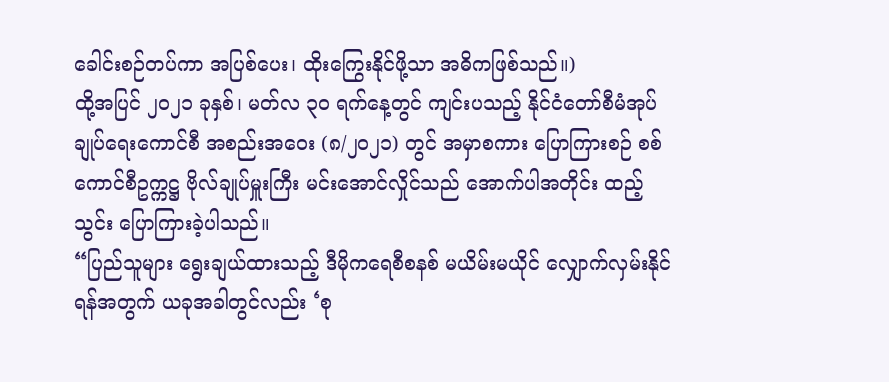ခေါင်းစဉ်တပ်ကာ အပြစ်ပေး၊ ထိုးကြွေးနိုင်ဖို့သာ အဓိကဖြစ်သည်။)
ထို့အပြင် ၂၀၂၁ ခုနှစ်၊ မတ်လ ၃၀ ရက်နေ့တွင် ကျင်းပသည့် နိုင်ငံတော်စီမံအုပ်ချုပ်ရေးကောင်စီ အစည်းအဝေး (၈/၂၀၂၁) တွင် အမှာစကား ပြောကြားစဉ် စစ်ကောင်စီဥက္ကဋ္ဌ ဗိုလ်ချုပ်မှူးကြီး မင်းအောင်လှိုင်သည် အောက်ပါအတိုင်း ထည့်သွင်း ပြောကြားခဲ့ပါသည်။
“ပြည်သူများ ရွေးချယ်ထားသည့် ဒီမိုကရေစီစနစ် မယိမ်းမယိုင် လျှောက်လှမ်းနိုင်ရန်အတွက် ယခုအခါတွင်လည်း ‘စု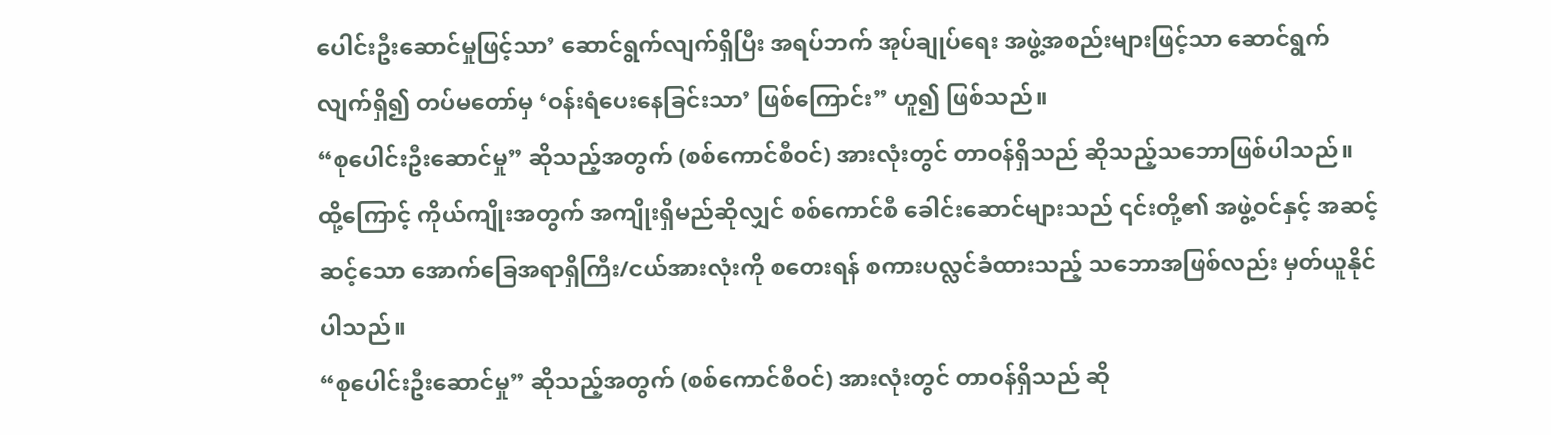ပေါင်းဦးဆောင်မှုဖြင့်သာ’ ဆောင်ရွက်လျက်ရှိပြီး အရပ်ဘက် အုပ်ချုပ်ရေး အဖွဲ့အစည်းများဖြင့်သာ ဆောင်ရွက်လျက်ရှိ၍ တပ်မတော်မှ ‘ဝန်းရံပေးနေခြင်းသာ’ ဖြစ်ကြောင်း” ဟူ၍ ဖြစ်သည်။
“စုပေါင်းဦးဆောင်မှု” ဆိုသည့်အတွက် (စစ်ကောင်စီဝင်) အားလုံးတွင် တာဝန်ရှိသည် ဆိုသည့်သဘောဖြစ်ပါသည်။ ထို့ကြောင့် ကိုယ်ကျိုးအတွက် အကျိုးရှိမည်ဆိုလျှင် စစ်ကောင်စီ ခေါင်းဆောင်များသည် ၎င်းတို့၏ အဖွဲ့ဝင်နှင့် အဆင့်ဆင့်သော အောက်ခြေအရာရှိကြီး/ငယ်အားလုံးကို စတေးရန် စကားပလ္လင်ခံထားသည့် သဘောအဖြစ်လည်း မှတ်ယူနိုင်ပါသည်။
“စုပေါင်းဦးဆောင်မှု” ဆိုသည့်အတွက် (စစ်ကောင်စီဝင်) အားလုံးတွင် တာဝန်ရှိသည် ဆို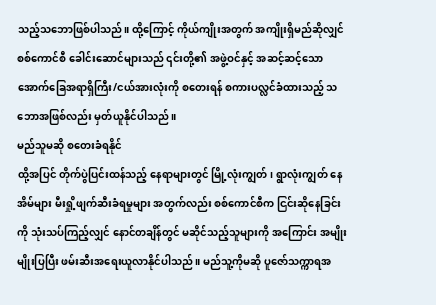သည့်သဘောဖြစ်ပါသည်။ ထို့ကြောင့် ကိုယ်ကျိုးအတွက် အကျိုးရှိမည်ဆိုလျှင် စစ်ကောင်စီ ခေါင်းဆောင်များသည် ၎င်းတို့၏ အဖွဲ့ဝင်နှင့် အဆင့်ဆင့်သော အောက်ခြေအရာရှိကြီး/ငယ်အားလုံးကို စတေးရန် စကားပလ္လင်ခံထားသည့် သဘောအဖြစ်လည်း မှတ်ယူနိုင်ပါသည်။
မည်သူမဆို စတေးခံရနိုင်
ထို့အပြင် တိုက်ပွဲပြင်းထန်သည့် နေရာများတွင် မြို့လုံးကျွတ်၊ ရွာလုံးကျွတ် နေအိမ်များ မီးရှို့ဖျက်ဆီးခံရမှုများ အတွက်လည်း စစ်ကောင်စီက ငြင်းဆိုနေခြင်းကို သုံးသပ်ကြည့်လျှင် နောင်တချိန်တွင် မဆိုင်သည့်သူများကို အကြောင်း အမျိုးမျိုးပြပြီး ဖမ်းဆီးအရေးယူလာနိုင်ပါသည်။ မည်သူ့ကိုမဆို ပူဇော်သက္ကာရအ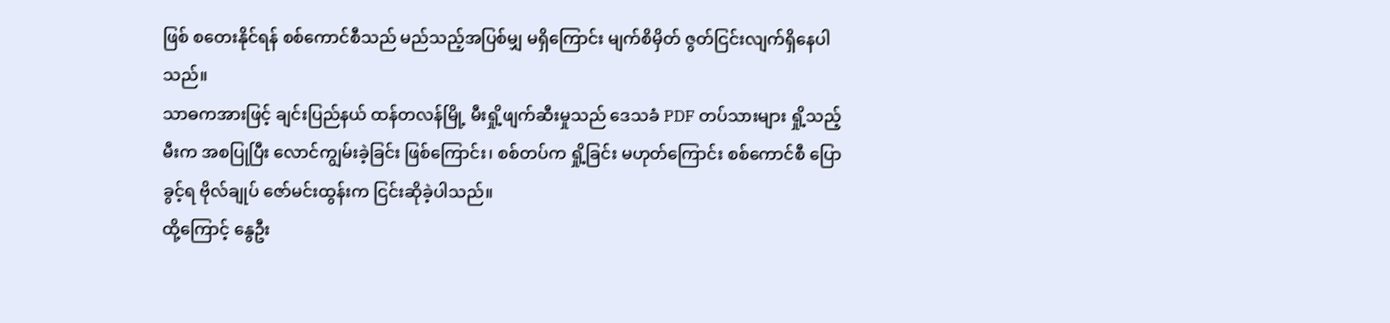ဖြစ် စတေးနိုင်ရန် စစ်ကောင်စီသည် မည်သည့်အပြစ်မျှ မရှိကြောင်း မျက်စိမှိတ် ဇွတ်ငြင်းလျက်ရှိနေပါသည်။
သာဓကအားဖြင့် ချင်းပြည်နယ် ထန်တလန်မြို့ မီးရှို့ဖျက်ဆီးမှုသည် ဒေသခံ PDF တပ်သားများ ရှို့သည့်မီးက အစပြုပြီး လောင်ကျွမ်းခဲ့ခြင်း ဖြစ်ကြောင်း၊ စစ်တပ်က ရှို့ခြင်း မဟုတ်ကြောင်း စစ်ကောင်စီ ပြောခွင့်ရ ဗိုလ်ချုပ် ဇော်မင်းထွန်းက ငြင်းဆိုခဲ့ပါသည်။
ထို့ကြောင့် နွေဦး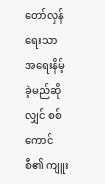တော်လှန်ရေးသာ အရေးနိမ့်ခဲ့မည်ဆိုလျှင် စစ်ကောင်စီ၏ ကျူး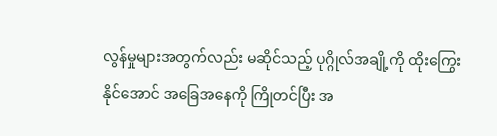လွန်မှုများအတွက်လည်း မဆိုင်သည့် ပုဂ္ဂိုလ်အချို့ကို ထိုးကြွေးနိုင်အောင် အခြေအနေကို ကြိုတင်ပြီး အ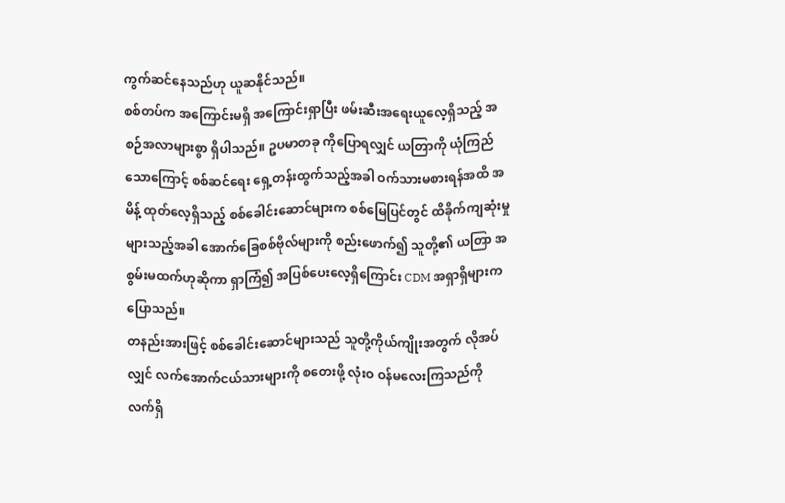ကွက်ဆင်နေသည်ဟု ယူဆနိုင်သည်။
စစ်တပ်က အကြောင်းမရှိ အကြောင်းရှာပြီး ဖမ်းဆီးအရေးယူလေ့ရှိသည့် အစဉ်အလာများစွာ ရှိပါသည်။ ဥပမာတခု ကိုပြောရလျှင် ယတြာကို ယုံကြည်သောကြောင့် စစ်ဆင်ရေး ရှေ့တန်းထွက်သည့်အခါ ဝက်သားမစားရန်အထိ အမိန့် ထုတ်လေ့ရှိသည့် စစ်ခေါင်းဆောင်များက စစ်မြေပြင်တွင် ထိခိုက်ကျဆုံးမှု များသည့်အခါ အောက်ခြေစစ်ဗိုလ်များကို စည်းဖောက်၍ သူတို့၏ ယတြာ အစွမ်းမထက်ဟုဆိုကာ ရှာကြံ၍ အပြစ်ပေးလေ့ရှိကြောင်း CDM အရှာရှိများက ပြောသည်။
တနည်းအားဖြင့် စစ်ခေါင်းဆောင်များသည် သူတို့ကိုယ်ကျိုးအတွက် လိုအပ်လျှင် လက်အောက်ငယ်သားများကို စတေးဖို့ လုံးဝ ဝန်မလေးကြသည်ကို လက်ရှိ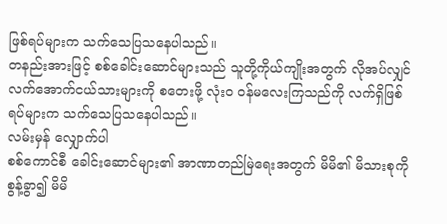ဖြစ်ရပ်များက သက်သေပြသနေပါသည်။
တနည်းအားဖြင့် စစ်ခေါင်းဆောင်များသည် သူတို့ကိုယ်ကျိုးအတွက် လိုအပ်လျှင် လက်အောက်ငယ်သားများကို စတေးဖို့ လုံးဝ ဝန်မလေးကြသည်ကို လက်ရှိဖြစ်ရပ်များက သက်သေပြသနေပါသည်။
လမ်းမှန် လျှောက်ပါ
စစ်ကောင်စီ ခေါင်းဆောင်များ၏ အာဏာတည်မြဲရေးအတွက် မိမိ၏ မိသားစုကို စွန့်ခွာ၍ မိမိ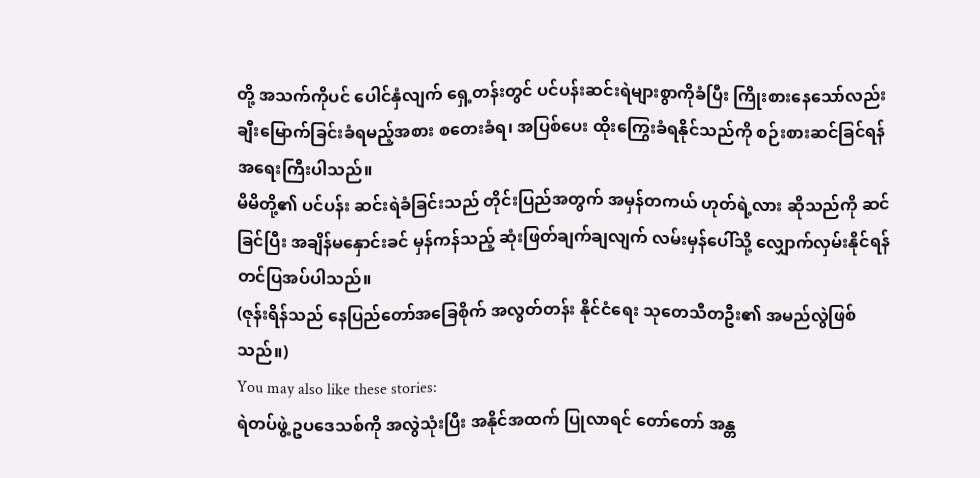တို့ အသက်ကိုပင် ပေါင်နှံလျက် ရှေ့တန်းတွင် ပင်ပန်းဆင်းရဲများစွာကိုခံပြီး ကြိုးစားနေသော်လည်း ချီးမြောက်ခြင်းခံရမည့်အစား စတေးခံရ၊ အပြစ်ပေး ထိုးကြွေးခံရနိုင်သည်ကို စဉ်းစားဆင်ခြင်ရန် အရေးကြီးပါသည်။
မိမိတို့၏ ပင်ပန်း ဆင်းရဲခံခြင်းသည် တိုင်းပြည်အတွက် အမှန်တကယ် ဟုတ်ရဲ့လား ဆိုသည်ကို ဆင်ခြင်ပြီး အချိန်မနှောင်းခင် မှန်ကန်သည့် ဆုံးဖြတ်ချက်ချလျက် လမ်းမှန်ပေါ်သို့ လျှောက်လှမ်းနိုင်ရန် တင်ပြအပ်ပါသည်။
(ဇုန်းရိန်သည် နေပြည်တော်အခြေစိုက် အလွတ်တန်း နိုင်ငံရေး သုတေသီတဦး၏ အမည်လွဲဖြစ်သည်။)
You may also like these stories:
ရဲတပ်ဖွဲ့ ဥပဒေသစ်ကို အလွဲသုံးပြီး အနိုင်အထက် ပြုလာရင် တော်တော် အန္တ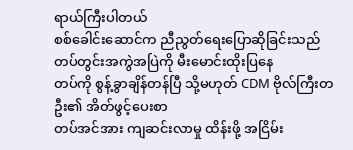ရာယ်ကြီးပါတယ်
စစ်ခေါင်းဆောင်က ညီညွတ်ရေးပြောဆိုခြင်းသည် တပ်တွင်းအကွဲအပြဲကို မီးမောင်းထိုးပြနေ
တပ်ကို စွန့်ခွာချိန်တန်ပြီ သို့မဟုတ် CDM ဗိုလ်ကြီးတဦး၏ အိတ်ဖွင့်ပေးစာ
တပ်အင်အား ကျဆင်းလာမှု ထိန်းဖို့ အငြိမ်း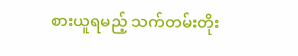စားယူရမည့် သက်တမ်းတိုး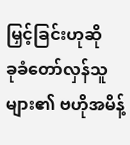မြှင့်ခြင်းဟုဆို
ခုခံတော်လှန်သူများ၏ ဗဟိုအမိန့်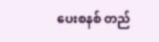ပေးစနစ် တည်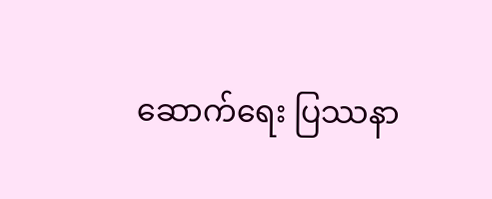ဆောက်ရေး ပြဿနာ